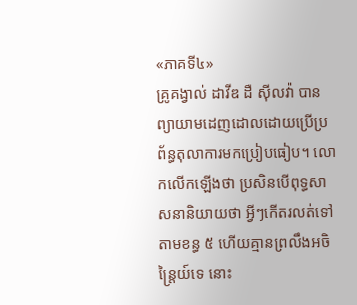«ភាគទី៤»
គ្រូគង្វាល់ ដាវីឌ ដឺ ស៊ីលវ៉ា បានព្យាយាមដេញដោលដោយប្រើប្រព័ន្ធតុលាការមកប្រៀបធៀប។ លោកលើកឡើងថា ប្រសិនបើពុទ្ធសាសនានិយាយថា អ្វីៗកើតរលត់ទៅតាមខន្ធ ៥ ហើយគ្មានព្រលឹងអចិន្ត្រៃយ៍ទេ នោះ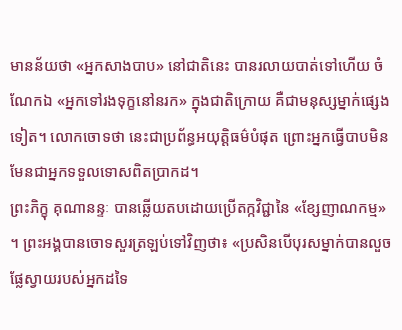មានន័យថា «អ្នកសាងបាប» នៅជាតិនេះ បានរលាយបាត់ទៅហើយ ចំណែកឯ «អ្នកទៅរងទុក្ខនៅនរក» ក្នុងជាតិក្រោយ គឺជាមនុស្សម្នាក់ផ្សេងទៀត។ លោកចោទថា នេះជាប្រព័ន្ធអយុត្តិធម៌បំផុត ព្រោះអ្នកធ្វើបាបមិនមែនជាអ្នកទទួលទោសពិតប្រាកដ។
ព្រះភិក្ខុ គុណានន្ទៈ បានឆ្លើយតបដោយប្រើតក្កវិជ្ជានៃ «ខ្សែញាណកម្ម» ។ ព្រះអង្គបានចោទសួរត្រឡប់ទៅវិញថា៖ «ប្រសិនបើបុរសម្នាក់បានលួចផ្លែស្វាយរបស់អ្នកដទៃ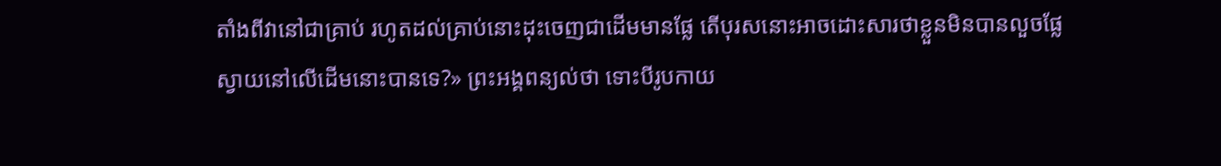តាំងពីវានៅជាគ្រាប់ រហូតដល់គ្រាប់នោះដុះចេញជាដើមមានផ្លែ តើបុរសនោះអាចដោះសារថាខ្លួនមិនបានលួចផ្លែស្វាយនៅលើដើមនោះបានទេ?» ព្រះអង្គពន្យល់ថា ទោះបីរូបកាយ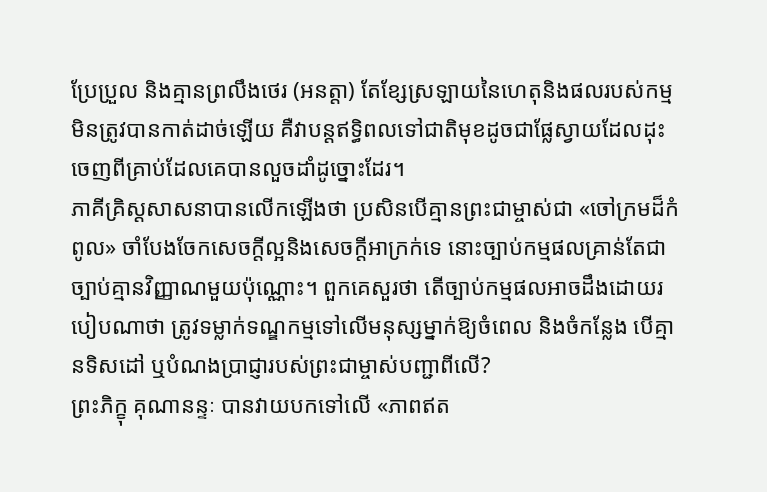ប្រែប្រួល និងគ្មានព្រលឹងថេរ (អនត្តា) តែខ្សែស្រឡាយនៃហេតុនិងផលរបស់កម្ម មិនត្រូវបានកាត់ដាច់ឡើយ គឺវាបន្តឥទ្ធិពលទៅជាតិមុខដូចជាផ្លែស្វាយដែលដុះចេញពីគ្រាប់ដែលគេបានលួចដាំដូច្នោះដែរ។
ភាគីគ្រិស្តសាសនាបានលើកឡើងថា ប្រសិនបើគ្មានព្រះជាម្ចាស់ជា «ចៅក្រមដ៏កំពូល» ចាំបែងចែកសេចក្តីល្អនិងសេចក្តីអាក្រក់ទេ នោះច្បាប់កម្មផលគ្រាន់តែជាច្បាប់គ្មានវិញ្ញាណមួយប៉ុណ្ណោះ។ ពួកគេសួរថា តើច្បាប់កម្មផលអាចដឹងដោយរបៀបណាថា ត្រូវទម្លាក់ទណ្ឌកម្មទៅលើមនុស្សម្នាក់ឱ្យចំពេល និងចំកន្លែង បើគ្មានទិសដៅ ឬបំណងប្រាជ្ញារបស់ព្រះជាម្ចាស់បញ្ជាពីលើ?
ព្រះភិក្ខុ គុណានន្ទៈ បានវាយបកទៅលើ «ភាពឥត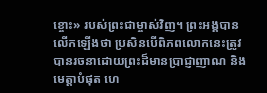ខ្ចោះ» របស់ព្រះជាម្ចាស់វិញ។ ព្រះអង្គបានលើកឡើងថា ប្រសិនបើពិភពលោកនេះត្រូវបានរចនាដោយព្រះដ៏មានប្រាជ្ញាញាណ និងមេត្តាបំផុត ហេ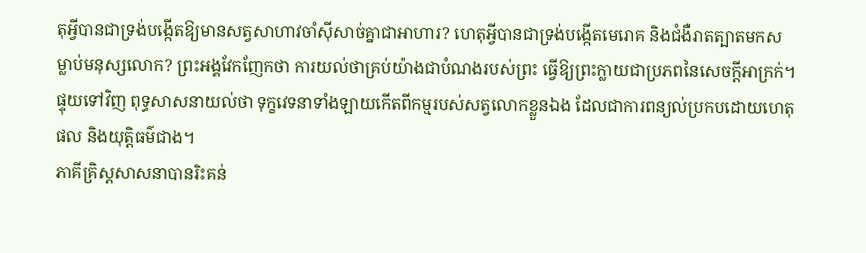តុអ្វីបានជាទ្រង់បង្កើតឱ្យមានសត្វសាហាវចាំស៊ីសាច់គ្នាជាអាហារ? ហេតុអ្វីបានជាទ្រង់បង្កើតមេរោគ និងជំងឺរាតត្បាតមកសម្លាប់មនុស្សលោក? ព្រះអង្គវែកញែកថា ការយល់ថាគ្រប់យ៉ាងជាបំណងរបស់ព្រះ ធ្វើឱ្យព្រះក្លាយជាប្រភពនៃសេចក្តីអាក្រក់។ ផ្ទុយទៅវិញ ពុទ្ធសាសនាយល់ថា ទុក្ខវេទនាទាំងឡាយកើតពីកម្មរបស់សត្វលោកខ្លួនឯង ដែលជាការពន្យល់ប្រកបដោយហេតុផល និងយុត្តិធម៌ជាង។
ភាគីគ្រិស្តសាសនាបានរិះគន់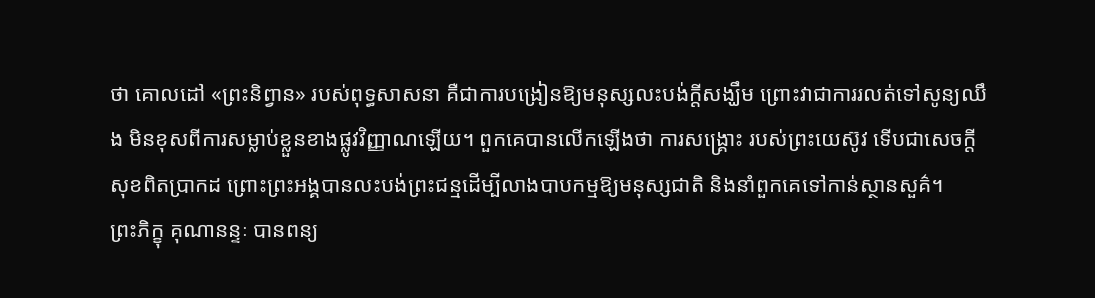ថា គោលដៅ «ព្រះនិព្វាន» របស់ពុទ្ធសាសនា គឺជាការបង្រៀនឱ្យមនុស្សលះបង់ក្តីសង្ឃឹម ព្រោះវាជាការរលត់ទៅសូន្យឈឹង មិនខុសពីការសម្លាប់ខ្លួនខាងផ្លូវវិញ្ញាណឡើយ។ ពួកគេបានលើកឡើងថា ការសង្គ្រោះ របស់ព្រះយេស៊ូវ ទើបជាសេចក្តីសុខពិតប្រាកដ ព្រោះព្រះអង្គបានលះបង់ព្រះជន្មដើម្បីលាងបាបកម្មឱ្យមនុស្សជាតិ និងនាំពួកគេទៅកាន់ស្ថានសួគ៌។
ព្រះភិក្ខុ គុណានន្ទៈ បានពន្យ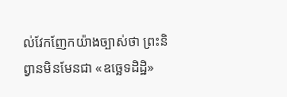ល់វែកញែកយ៉ាងច្បាស់ថា ព្រះនិព្វានមិនមែនជា «ឧច្ឆេទដិដ្ឋិ»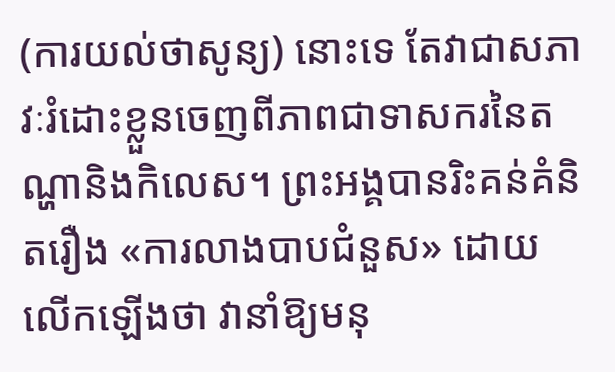(ការយល់ថាសូន្យ) នោះទេ តែវាជាសភាវៈរំដោះខ្លួនចេញពីភាពជាទាសករនៃតណ្ហានិងកិលេស។ ព្រះអង្គបានរិះគន់គំនិតរឿង «ការលាងបាបជំនួស» ដោយលើកឡើងថា វានាំឱ្យមនុ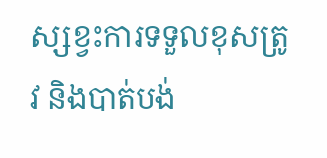ស្សខ្វះការទទួលខុសត្រូវ និងបាត់បង់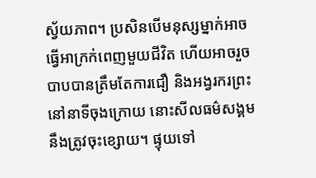ស្វ័យភាព។ ប្រសិនបើមនុស្សម្នាក់អាចធ្វើអាក្រក់ពេញមួយជីវិត ហើយអាចរួចបាបបានត្រឹមតែការជឿ និងអង្វរករព្រះនៅនាទីចុងក្រោយ នោះសីលធម៌សង្គមនឹងត្រូវចុះខ្សោយ។ ផ្ទុយទៅ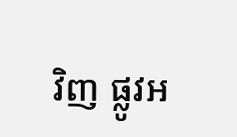វិញ ផ្លូវអ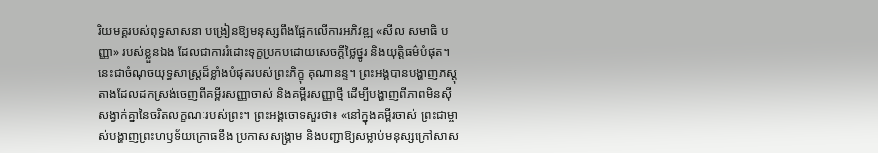រិយមគ្គរបស់ពុទ្ធសាសនា បង្រៀនឱ្យមនុស្សពឹងផ្អែកលើការអភិវឌ្ឍ «សីល សមាធិ បញ្ញា» របស់ខ្លួនឯង ដែលជាការរំដោះទុក្ខប្រកបដោយសេចក្តីថ្លៃថ្នូរ និងយុត្តិធម៌បំផុត។
នេះជាចំណុចយុទ្ធសាស្ត្រដ៏ខ្លាំងបំផុតរបស់ព្រះភិក្ខុ គុណានន្ទ។ ព្រះអង្គបានបង្ហាញភស្តុតាងដែលដកស្រង់ចេញពីគម្ពីរសញ្ញាចាស់ និងគម្ពីរសញ្ញាថ្មី ដើម្បីបង្ហាញពីភាពមិនស៊ីសង្វាក់គ្នានៃចរិតលក្ខណៈរបស់ព្រះ។ ព្រះអង្គចោទសួរថា៖ «នៅក្នុងគម្ពីរចាស់ ព្រះជាម្ចាស់បង្ហាញព្រះហឫទ័យក្រោធខឹង ប្រកាសសង្គ្រាម និងបញ្ជាឱ្យសម្លាប់មនុស្សក្រៅសាស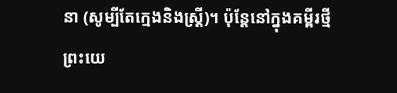នា (សូម្បីតែក្មេងនិងស្ត្រី)។ ប៉ុន្តែនៅក្នុងគម្ពីរថ្មី ព្រះយេ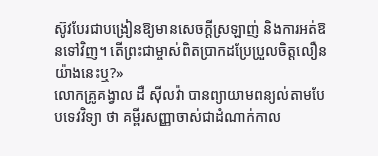ស៊ូវបែរជាបង្រៀនឱ្យមានសេចក្តីស្រឡាញ់ និងការអត់ឱនទៅវិញ។ តើព្រះជាម្ចាស់ពិតប្រាកដប្រែប្រួលចិត្តលឿនយ៉ាងនេះឬ?»
លោកគ្រូគង្វាល ដឺ ស៊ីលវ៉ា បានព្យាយាមពន្យល់តាមបែបទេវវិទ្យា ថា គម្ពីរសញ្ញាចាស់ជាដំណាក់កាល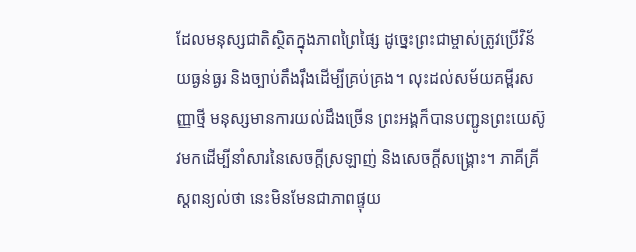ដែលមនុស្សជាតិស្ថិតក្នុងភាពព្រៃផ្សៃ ដូច្នេះព្រះជាម្ចាស់ត្រូវប្រើវិន័យធ្ងន់ធ្ងរ និងច្បាប់តឹងរ៉ឹងដើម្បីគ្រប់គ្រង។ លុះដល់សម័យគម្ពីរសញ្ញាថ្មី មនុស្សមានការយល់ដឹងច្រើន ព្រះអង្គក៏បានបញ្ជូនព្រះយេស៊ូវមកដើម្បីនាំសារនៃសេចក្តីស្រឡាញ់ និងសេចក្តីសង្គ្រោះ។ ភាគីគ្រីស្តពន្យល់ថា នេះមិនមែនជាភាពផ្ទុយ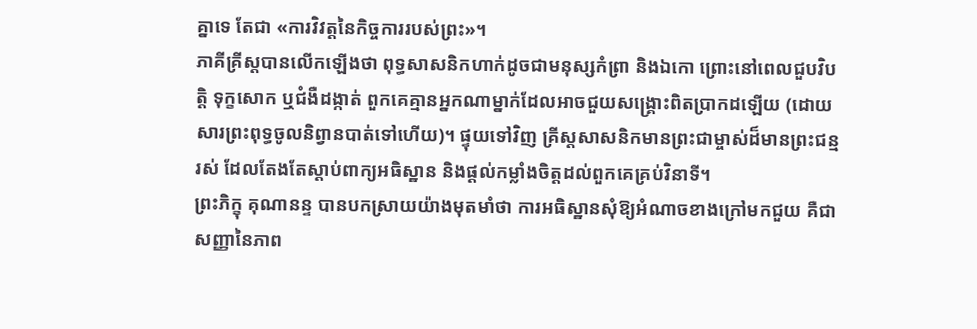គ្នាទេ តែជា «ការវិវត្តនៃកិច្ចការរបស់ព្រះ»។
ភាគីគ្រីស្តបានលើកឡើងថា ពុទ្ធសាសនិកហាក់ដូចជាមនុស្សកំព្រា និងឯកោ ព្រោះនៅពេលជួបវិបត្តិ ទុក្ខសោក ឬជំងឺដង្កាត់ ពួកគេគ្មានអ្នកណាម្នាក់ដែលអាចជួយសង្គ្រោះពិតប្រាកដឡើយ (ដោយសារព្រះពុទ្ធចូលនិព្វានបាត់ទៅហើយ)។ ផ្ទុយទៅវិញ គ្រីស្តសាសនិកមានព្រះជាម្ចាស់ដ៏មានព្រះជន្មរស់ ដែលតែងតែស្តាប់ពាក្យអធិស្ឋាន និងផ្តល់កម្លាំងចិត្តដល់ពួកគេគ្រប់វិនាទី។
ព្រះភិក្ខុ គុណានន្ទ បានបកស្រាយយ៉ាងមុតមាំថា ការអធិស្ឋានសុំឱ្យអំណាចខាងក្រៅមកជួយ គឺជាសញ្ញានៃភាព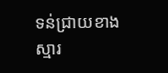ទន់ជ្រាយខាងស្មារ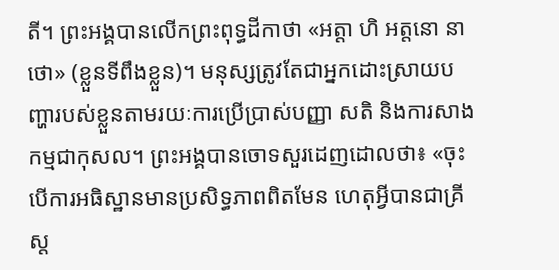តី។ ព្រះអង្គបានលើកព្រះពុទ្ធដីកាថា «អត្តា ហិ អត្តនោ នាថោ» (ខ្លួនទីពឹងខ្លួន)។ មនុស្សត្រូវតែជាអ្នកដោះស្រាយបញ្ហារបស់ខ្លួនតាមរយៈការប្រើប្រាស់បញ្ញា សតិ និងការសាងកម្មជាកុសល។ ព្រះអង្គបានចោទសួរដេញដោលថា៖ «ចុះបើការអធិស្ឋានមានប្រសិទ្ធភាពពិតមែន ហេតុអ្វីបានជាគ្រីស្ត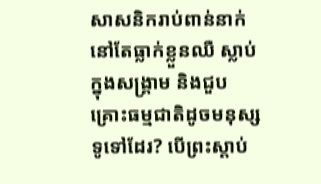សាសនិករាប់ពាន់នាក់នៅតែធ្លាក់ខ្លួនឈឺ ស្លាប់ក្នុងសង្គ្រាម និងជួបគ្រោះធម្មជាតិដូចមនុស្សទូទៅដែរ? បើព្រះស្តាប់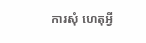ការសុំ ហេតុអ្វី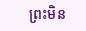ព្រះមិន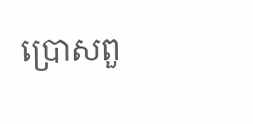ប្រោសពួ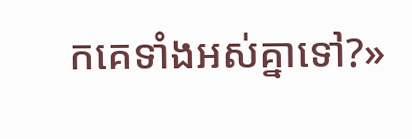កគេទាំងអស់គ្នាទៅ?»